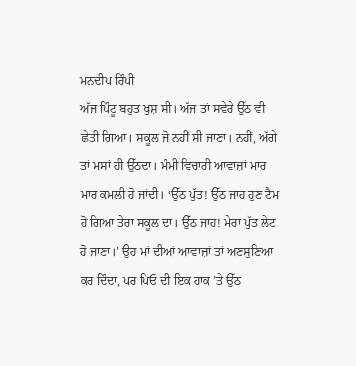ਮਨਦੀਪ ਰਿੰਪੀ
ਅੱਜ ਪਿੰਟੂ ਬਹੁਤ ਖੁਸ਼ ਸੀ। ਅੱਜ ਤਾਂ ਸਵੇਰੇ ਉੱਠ ਵੀ ਛੇਤੀ ਗਿਆ। ਸਕੂਲ ਜੋ ਨਹੀਂ ਸੀ ਜਾਣਾ। ਨਹੀਂ, ਅੱਗੇ ਤਾਂ ਮਸਾਂ ਹੀ ਉੱਠਦਾ। ਮੰਮੀ ਵਿਚਾਰੀ ਆਵਾਜ਼ਾਂ ਮਾਰ ਮਾਰ ਕਮਲੀ ਹੋ ਜਾਂਦੀ। ‘ਉੱਠ ਪੁੱਤ! ਉੱਠ ਜਾਹ ਹੁਣ ਟੈਮ ਹੋ ਗਿਆ ਤੇਰਾ ਸਕੂਲ ਦਾ। ਉੱਠ ਜਾਹ! ਮੇਰਾ ਪੁੱਤ ਲੇਟ ਹੋ ਜਾਣਾ।’ ਉਹ ਮਾਂ ਦੀਆਂ ਆਵਾਜ਼ਾਂ ਤਾਂ ਅਣਸੁਣਿਆ ਕਰ ਦਿੰਦਾ, ਪਰ ਪਿਓ ਦੀ ਇਕ ਹਾਕ ’ਤੇ ਉੱਠ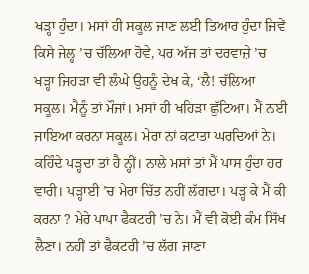ਖੜ੍ਹਾ ਹੁੰਦਾ। ਮਸਾਂ ਹੀ ਸਕੂਲ ਜਾਣ ਲਈ ਤਿਆਰ ਹੁੰਦਾ ਜਿਵੇਂ ਕਿਸੇ ਜੇਲ੍ਹ ’ਚ ਚੱਲਿਆ ਹੋਵੇ, ਪਰ ਅੱਜ ਤਾਂ ਦਰਵਾਜ਼ੇ ’ਚ ਖੜ੍ਹਾ ਜਿਹੜਾ ਵੀ ਲੰਘੇ ਉਹਨੂੰ ਦੇਖ ਕੇ, ‘ਲੈ! ਚੱਲਿਆ ਸਕੂਲ। ਮੈਨੂੰ ਤਾਂ ਮੌਜਾਂ। ਮਸਾਂ ਹੀ ਖਹਿੜਾ ਛੁੱਟਿਆ। ਮੈਂ ਨਈ ਜਾਇਆ ਕਰਨਾ ਸਕੂਲ। ਮੇਰਾ ਨਾਂ ਕਟਾਤਾ ਘਰਦਿਆਂ ਨੇ। ਕਹਿੰਦੇ ਪੜ੍ਹਦਾ ਤਾਂ ਹੈ ਨ੍ਹੀਂ। ਨਾਲੇ ਮਸਾਂ ਤਾਂ ਮੈਂ ਪਾਸ ਹੁੰਦਾ ਹਰ ਵਾਰੀ। ਪੜ੍ਹਾਈ ’ਚ ਮੇਰਾ ਚਿੱਤ ਨਹੀਂ ਲੱਗਦਾ। ਪੜ੍ਹ ਕੇ ਮੈਂ ਕੀ ਕਰਨਾ ? ਮੇਰੇ ਪਾਪਾ ਫੈਕਟਰੀ ’ਚ ਨੇ। ਮੈਂ ਵੀ ਕੋਈ ਕੰਮ ਸਿੱਖ ਲੈਣਾ। ਨਹੀਂ ਤਾਂ ਫੈਕਟਰੀ ’ਚ ਲੱਗ ਜਾਣਾ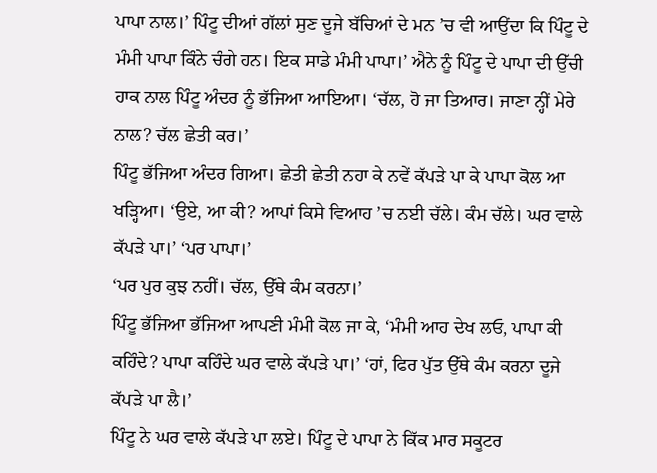ਪਾਪਾ ਨਾਲ।’ ਪਿੰਟੂ ਦੀਆਂ ਗੱਲਾਂ ਸੁਣ ਦੂਜੇ ਬੱਚਿਆਂ ਦੇ ਮਨ ’ਚ ਵੀ ਆਉਂਦਾ ਕਿ ਪਿੰਟੂ ਦੇ ਮੰਮੀ ਪਾਪਾ ਕਿੰਨੇ ਚੰਗੇ ਹਨ। ਇਕ ਸਾਡੇ ਮੰਮੀ ਪਾਪਾ।’ ਐਨੇ ਨੂੰ ਪਿੰਟੂ ਦੇ ਪਾਪਾ ਦੀ ਉੱਚੀ ਹਾਕ ਨਾਲ ਪਿੰਟੂ ਅੰਦਰ ਨੂੰ ਭੱਜਿਆ ਆਇਆ। ‘ਚੱਲ, ਹੋ ਜਾ ਤਿਆਰ। ਜਾਣਾ ਨ੍ਹੀਂ ਮੇਰੇ ਨਾਲ? ਚੱਲ ਛੇਤੀ ਕਰ।’
ਪਿੰਟੂ ਭੱਜਿਆ ਅੰਦਰ ਗਿਆ। ਛੇਤੀ ਛੇਤੀ ਨਹਾ ਕੇ ਨਵੇਂ ਕੱਪੜੇ ਪਾ ਕੇ ਪਾਪਾ ਕੋਲ ਆ ਖੜ੍ਹਿਆ। ‘ਉਏ, ਆ ਕੀ? ਆਪਾਂ ਕਿਸੇ ਵਿਆਹ ’ਚ ਨਈ ਚੱਲੇ। ਕੰਮ ਚੱਲੇ। ਘਰ ਵਾਲੇ ਕੱਪੜੇ ਪਾ।’ ‘ਪਰ ਪਾਪਾ।’
‘ਪਰ ਪੁਰ ਕੁਝ ਨਹੀਂ। ਚੱਲ, ਉੱਥੇ ਕੰਮ ਕਰਨਾ।’
ਪਿੰਟੂ ਭੱਜਿਆ ਭੱਜਿਆ ਆਪਣੀ ਮੰਮੀ ਕੋਲ ਜਾ ਕੇ, ‘ਮੰਮੀ ਆਹ ਦੇਖ ਲਓ, ਪਾਪਾ ਕੀ ਕਹਿੰਦੇ? ਪਾਪਾ ਕਹਿੰਦੇ ਘਰ ਵਾਲੇ ਕੱਪੜੇ ਪਾ।’ ‘ਹਾਂ, ਫਿਰ ਪੁੱਤ ਉੱਥੇ ਕੰਮ ਕਰਨਾ ਦੂਜੇ ਕੱਪੜੇ ਪਾ ਲੈ।’
ਪਿੰਟੂ ਨੇ ਘਰ ਵਾਲੇ ਕੱਪੜੇ ਪਾ ਲਏ। ਪਿੰਟੂ ਦੇ ਪਾਪਾ ਨੇ ਕਿੱਕ ਮਾਰ ਸਕੂਟਰ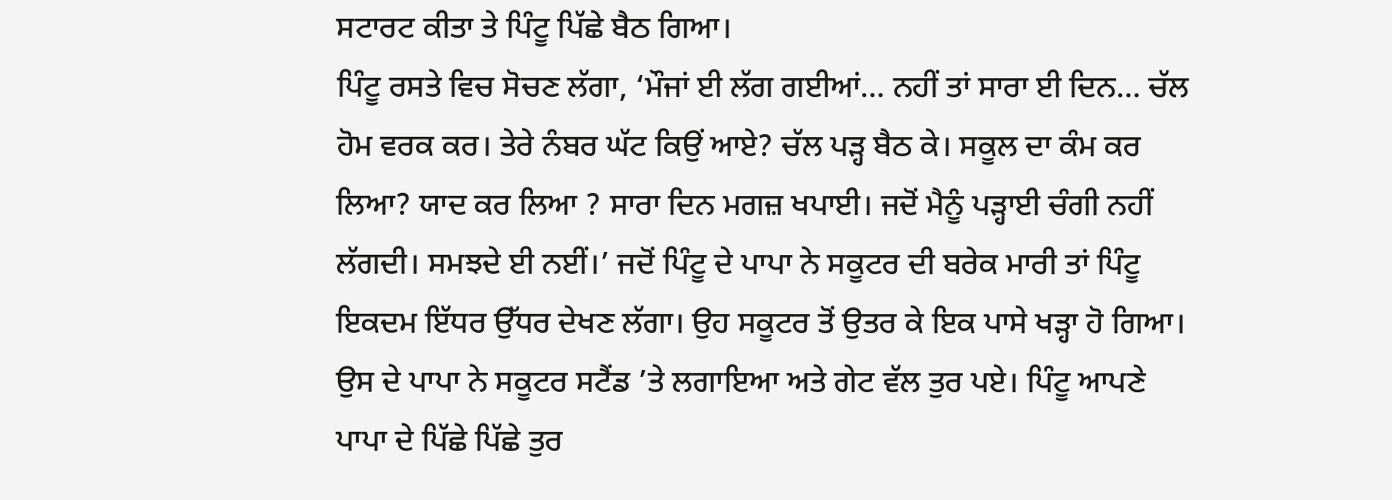ਸਟਾਰਟ ਕੀਤਾ ਤੇ ਪਿੰਟੂ ਪਿੱਛੇ ਬੈਠ ਗਿਆ।
ਪਿੰਟੂ ਰਸਤੇ ਵਿਚ ਸੋਚਣ ਲੱਗਾ, ‘ਮੌਜਾਂ ਈ ਲੱਗ ਗਈਆਂ… ਨਹੀਂ ਤਾਂ ਸਾਰਾ ਈ ਦਿਨ… ਚੱਲ ਹੋਮ ਵਰਕ ਕਰ। ਤੇਰੇ ਨੰਬਰ ਘੱਟ ਕਿਉਂ ਆਏ? ਚੱਲ ਪੜ੍ਹ ਬੈਠ ਕੇ। ਸਕੂਲ ਦਾ ਕੰਮ ਕਰ ਲਿਆ? ਯਾਦ ਕਰ ਲਿਆ ? ਸਾਰਾ ਦਿਨ ਮਗਜ਼ ਖਪਾਈ। ਜਦੋਂ ਮੈਨੂੰ ਪੜ੍ਹਾਈ ਚੰਗੀ ਨਹੀਂ ਲੱਗਦੀ। ਸਮਝਦੇ ਈ ਨਈਂ।’ ਜਦੋਂ ਪਿੰਟੂ ਦੇ ਪਾਪਾ ਨੇ ਸਕੂਟਰ ਦੀ ਬਰੇਕ ਮਾਰੀ ਤਾਂ ਪਿੰਟੂ ਇਕਦਮ ਇੱਧਰ ਉੱਧਰ ਦੇਖਣ ਲੱਗਾ। ਉਹ ਸਕੂਟਰ ਤੋਂ ਉਤਰ ਕੇ ਇਕ ਪਾਸੇ ਖੜ੍ਹਾ ਹੋ ਗਿਆ। ਉਸ ਦੇ ਪਾਪਾ ਨੇ ਸਕੂਟਰ ਸਟੈਂਡ ’ਤੇ ਲਗਾਇਆ ਅਤੇ ਗੇਟ ਵੱਲ ਤੁਰ ਪਏ। ਪਿੰਟੂ ਆਪਣੇ ਪਾਪਾ ਦੇ ਪਿੱਛੇ ਪਿੱਛੇ ਤੁਰ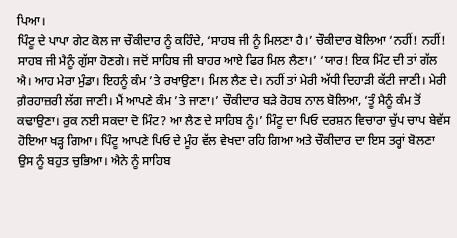ਪਿਆ।
ਪਿੰਟੂ ਦੇ ਪਾਪਾ ਗੇਟ ਕੋਲ ਜਾ ਚੌਕੀਦਾਰ ਨੂੰ ਕਹਿੰਦੇ, ‘ਸਾਹਬ ਜੀ ਨੂੰ ਮਿਲਣਾ ਹੈ।’ ਚੌਕੀਦਾਰ ਬੋਲਿਆ ‘ਨਹੀਂ! ਨਹੀਂ! ਸਾਹਬ ਜੀ ਮੈਨੂੰ ਗੁੱਸਾ ਹੋਣਗੇ। ਜਦੋਂ ਸਾਹਿਬ ਜੀ ਬਾਹਰ ਆਏ ਫਿਰ ਮਿਲ ਲੈਣਾ।’ ‘ਯਾਰ! ਇਕ ਮਿੰਟ ਦੀ ਤਾਂ ਗੱਲ ਐ। ਆਹ ਮੇਰਾ ਮੁੰਡਾ। ਇਹਨੂੰ ਕੰਮ ’ਤੇ ਰਖਾਉਣਾ। ਮਿਲ ਲੈਣ ਦੇ। ਨਹੀਂ ਤਾਂ ਮੇਰੀ ਅੱਧੀ ਦਿਹਾੜੀ ਕੱਟੀ ਜਾਣੀ। ਮੇਰੀ ਗ਼ੈਰਹਾਜ਼ਰੀ ਲੱਗ ਜਾਣੀ। ਮੈਂ ਆਪਣੇ ਕੰਮ ’ਤੇ ਜਾਣਾ।’ ਚੌਕੀਦਾਰ ਬੜੇ ਰੋਹਬ ਨਾਲ ਬੋਲਿਆ, ‘ਤੂੰ ਮੈਨੂੰ ਕੰਮ ਤੋਂ ਕਢਾਉਣਾ। ਰੁਕ ਨਈ ਸਕਦਾ ਦੋ ਮਿੰਟ? ਆ ਲੈਣ ਦੇ ਸਾਹਿਬ ਨੂੰ।’ ਮਿੰਟੂ ਦਾ ਪਿਓ ਦਰਸ਼ਨ ਵਿਚਾਰਾ ਚੁੱਪ ਚਾਪ ਬੇਵੱਸ ਹੋਇਆ ਖੜ੍ਹ ਗਿਆ। ਪਿੰਟੂ ਆਪਣੇ ਪਿਓ ਦੇ ਮੂੰਹ ਵੱਲ ਵੇਖਦਾ ਰਹਿ ਗਿਆ ਅਤੇ ਚੌਕੀਦਾਰ ਦਾ ਇਸ ਤਰ੍ਹਾਂ ਬੋਲਣਾ ਉਸ ਨੂੰ ਬਹੁਤ ਚੁਭਿਆ। ਐਨੇ ਨੂੰ ਸਾਹਿਬ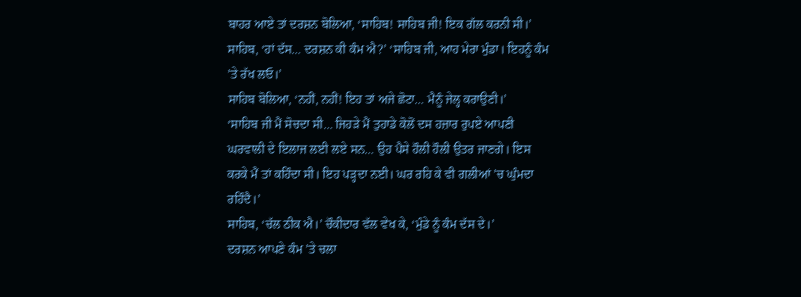ਬਾਹਰ ਆਏ ਤਾਂ ਦਰਸ਼ਨ ਬੋਲਿਆ, ‘ਸਾਹਿਬ! ਸਾਹਿਬ ਜੀ! ਇਕ ਗੱਲ ਕਰਨੀ ਸੀ।’
ਸਾਹਿਬ, ‘ਹਾਂ ਦੱਸ… ਦਰਸ਼ਨ ਕੀ ਕੰਮ ਐ?’ ‘ਸਾਹਿਬ ਜੀ, ਆਹ ਮੇਰਾ ਮੁੰਡਾ। ਇਹਨੂੰ ਕੰਮ ’ਤੇ ਰੱਖ ਲਓ।’
ਸਾਹਿਬ ਬੋਲਿਆ, ‘ਨਹੀਂ, ਨਹੀਂ! ਇਹ ਤਾਂ ਅਜੇ ਛੋਟਾ… ਮੈਨੂੰ ਜੇਲ੍ਹ ਕਰਾਉਣੀ।’
‘ਸਾਹਿਬ ਜੀ ਮੈਂ ਸੋਚਦਾ ਸੀ… ਜਿਹੜੇ ਮੈਂ ਤੁਹਾਡੇ ਕੋਲੋਂ ਦਸ ਹਜ਼ਾਰ ਰੁਪਏ ਆਪਣੀ ਘਰਵਾਲੀ ਦੇ ਇਲਾਜ ਲਈ ਲਏ ਸਨ… ਉਹ ਪੈਸੇ ਹੌਲੀ ਹੌਲੀ ਉਤਰ ਜਾਣਗੇ। ਇਸ ਕਰਕੇ ਮੈਂ ਤਾਂ ਕਹਿੰਦਾ ਸੀ। ਇਹ ਪੜ੍ਹਦਾ ਨਈ। ਘਰ ਰਹਿ ਕੇ ਵੀ ਗਲੀਆਂ ’ਚ ਘੁੰਮਦਾ ਰਹਿੰਦੈ।’
ਸਾਹਿਬ, ‘ਚੱਲ ਠੀਕ ਐ।’ ਚੌਕੀਦਾਰ ਵੱਲ ਵੇਖ ਕੇ, ‘ਮੁੰਡੇ ਨੂੰ ਕੰਮ ਦੱਸ ਦੇ।’
ਦਰਸ਼ਨ ਆਪਣੇ ਕੰਮ ’ਤੇ ਚਲਾ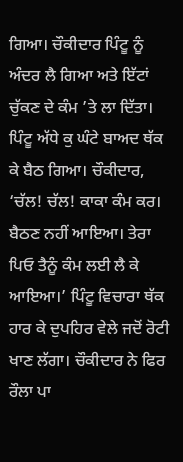ਗਿਆ। ਚੌਕੀਦਾਰ ਪਿੰਟੂ ਨੂੰ ਅੰਦਰ ਲੈ ਗਿਆ ਅਤੇ ਇੱਟਾਂ ਚੁੱਕਣ ਦੇ ਕੰਮ ’ਤੇ ਲਾ ਦਿੱਤਾ। ਪਿੰਟੂ ਅੱਧੇ ਕੁ ਘੰਟੇ ਬਾਅਦ ਥੱਕ ਕੇ ਬੈਠ ਗਿਆ। ਚੌਕੀਦਾਰ, ‘ਚੱਲ! ਚੱਲ! ਕਾਕਾ ਕੰਮ ਕਰ। ਬੈਠਣ ਨਹੀਂ ਆਇਆ। ਤੇਰਾ ਪਿਓ ਤੈਨੂੰ ਕੰਮ ਲਈ ਲੈ ਕੇ ਆਇਆ।’ ਪਿੰਟੂ ਵਿਚਾਰਾ ਥੱਕ ਹਾਰ ਕੇ ਦੁਪਹਿਰ ਵੇਲੇ ਜਦੋਂ ਰੋਟੀ ਖਾਣ ਲੱਗਾ। ਚੌਕੀਦਾਰ ਨੇ ਫਿਰ ਰੌਲਾ ਪਾ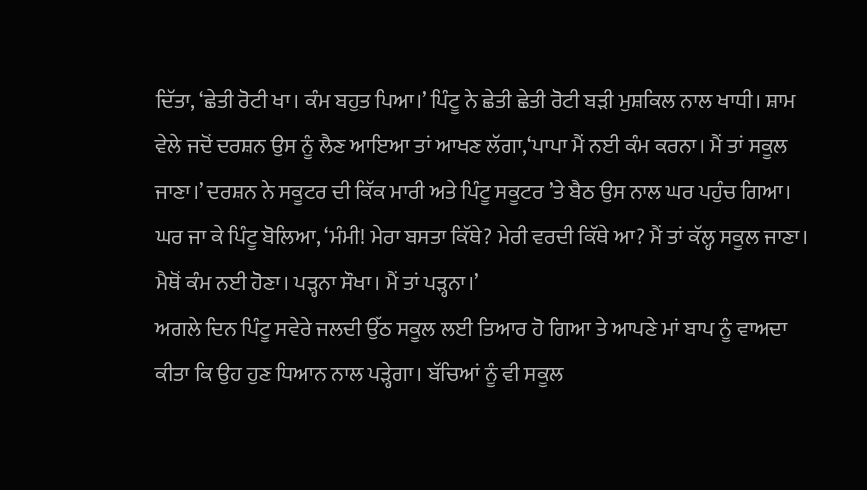ਦਿੱਤਾ, ‘ਛੇਤੀ ਰੋਟੀ ਖਾ। ਕੰਮ ਬਹੁਤ ਪਿਆ।’ ਪਿੰਟੂ ਨੇ ਛੇਤੀ ਛੇਤੀ ਰੋਟੀ ਬੜੀ ਮੁਸ਼ਕਿਲ ਨਾਲ ਖਾਧੀ। ਸ਼ਾਮ ਵੇਲੇ ਜਦੋਂ ਦਰਸ਼ਨ ਉਸ ਨੂੰ ਲੈਣ ਆਇਆ ਤਾਂ ਆਖਣ ਲੱਗਾ,‘ਪਾਪਾ ਮੈਂ ਨਈ ਕੰਮ ਕਰਨਾ। ਮੈਂ ਤਾਂ ਸਕੂਲ ਜਾਣਾ।’ ਦਰਸ਼ਨ ਨੇ ਸਕੂਟਰ ਦੀ ਕਿੱਕ ਮਾਰੀ ਅਤੇ ਪਿੰਟੂ ਸਕੂਟਰ ’ਤੇ ਬੈਠ ਉਸ ਨਾਲ ਘਰ ਪਹੁੰਚ ਗਿਆ। ਘਰ ਜਾ ਕੇ ਪਿੰਟੂ ਬੋਲਿਆ, ‘ਮੰਮੀ! ਮੇਰਾ ਬਸਤਾ ਕਿੱਥੇ? ਮੇਰੀ ਵਰਦੀ ਕਿੱਥੇ ਆ? ਮੈਂ ਤਾਂ ਕੱਲ੍ਹ ਸਕੂਲ ਜਾਣਾ। ਮੈਥੋਂ ਕੰਮ ਨਈ ਹੋਣਾ। ਪੜ੍ਹਨਾ ਸੌਖਾ। ਮੈਂ ਤਾਂ ਪੜ੍ਹਨਾ।’
ਅਗਲੇ ਦਿਨ ਪਿੰਟੂ ਸਵੇਰੇ ਜਲਦੀ ਉੱਠ ਸਕੂਲ ਲਈ ਤਿਆਰ ਹੋ ਗਿਆ ਤੇ ਆਪਣੇ ਮਾਂ ਬਾਪ ਨੂੰ ਵਾਅਦਾ ਕੀਤਾ ਕਿ ਉਹ ਹੁਣ ਧਿਆਨ ਨਾਲ ਪੜ੍ਹੇਗਾ। ਬੱਚਿਆਂ ਨੂੰ ਵੀ ਸਕੂਲ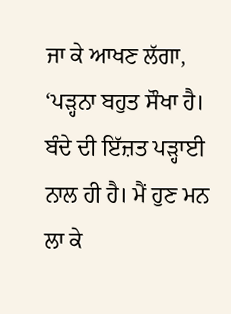ਜਾ ਕੇ ਆਖਣ ਲੱਗਾ, ‘ਪੜ੍ਹਨਾ ਬਹੁਤ ਸੌਖਾ ਹੈ। ਬੰਦੇ ਦੀ ਇੱਜ਼ਤ ਪੜ੍ਹਾਈ ਨਾਲ ਹੀ ਹੈ। ਮੈਂ ਹੁਣ ਮਨ ਲਾ ਕੇ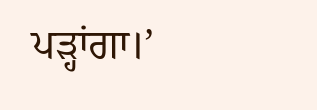ਪੜ੍ਹਾਂਗਾ।’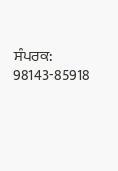ਸੰਪਰਕ: 98143-85918